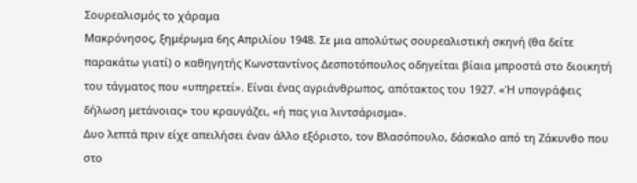Σουρεαλισμός το χάραμα
Μακρόνησος, ξημέρωμα 6ης Απριλίου 1948. Σε μια απολύτως σουρεαλιστική σκηνή (θα δείτε παρακάτω γιατί) ο καθηγητής Κωνσταντίνος Δεσποτόπουλος οδηγείται βίαια μπροστά στο διοικητή του τάγματος που «υπηρετεί». Είναι ένας αγριάνθρωπος, απότακτος του 1927. «Ή υπογράφεις δήλωση μετάνοιας» του κραυγάζει, «ή πας για λιντσάρισμα».
Δυο λεπτά πριν είχε απειλήσει έναν άλλο εξόριστο, τον Βλασόπουλο, δάσκαλο από τη Ζάκυνθο που στο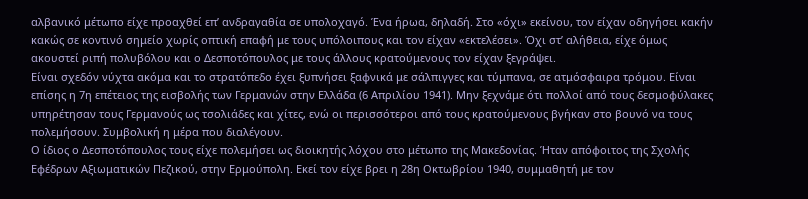αλβανικό μέτωπο είχε προαχθεί επ’ ανδραγαθία σε υπολοχαγό. Ένα ήρωα, δηλαδή. Στο «όχι» εκείνου, τον είχαν οδηγήσει κακήν κακώς σε κοντινό σημείο χωρίς οπτική επαφή με τους υπόλοιπους και τον είχαν «εκτελέσει». Όχι στ’ αλήθεια, είχε όμως ακουστεί ριπή πολυβόλου και ο Δεσποτόπουλος με τους άλλους κρατούμενους τον είχαν ξεγράψει.
Είναι σχεδόν νύχτα ακόμα και το στρατόπεδο έχει ξυπνήσει ξαφνικά με σάλπιγγες και τύμπανα, σε ατμόσφαιρα τρόμου. Είναι επίσης η 7η επέτειος της εισβολής των Γερμανών στην Ελλάδα (6 Απριλίου 1941). Μην ξεχνάμε ότι πολλοί από τους δεσμοφύλακες υπηρέτησαν τους Γερμανούς ως τσολιάδες και χίτες, ενώ οι περισσότεροι από τους κρατούμενους βγήκαν στο βουνό να τους πολεμήσουν. Συμβολική η μέρα που διαλέγουν.
Ο ίδιος ο Δεσποτόπουλος τους είχε πολεμήσει ως διοικητής λόχου στο μέτωπο της Μακεδονίας. Ήταν απόφοιτος της Σχολής Εφέδρων Αξιωματικών Πεζικού, στην Ερμούπολη. Εκεί τον είχε βρει η 28η Οκτωβρίου 1940, συμμαθητή με τον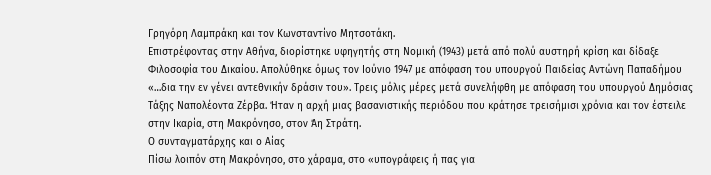Γρηγόρη Λαμπράκη και τον Κωνσταντίνο Μητσοτάκη.
Επιστρέφοντας στην Αθήνα, διορίστηκε υφηγητής στη Νομική (1943) μετά από πολύ αυστηρή κρίση και δίδαξε Φιλοσοφία του Δικαίου. Απολύθηκε όμως τον Ιούνιο 1947 με απόφαση του υπουργού Παιδείας Αντώνη Παπαδήμου «…δια την εν γένει αντεθνικήν δράσιν του». Τρεις μόλις μέρες μετά συνελήφθη με απόφαση του υπουργού Δημόσιας Τάξης Ναπολέοντα Ζέρβα. Ήταν η αρχή μιας βασανιστικής περιόδου που κράτησε τρεισήμισι χρόνια και τον έστειλε στην Ικαρία, στη Μακρόνησο, στον Άη Στράτη.
Ο συνταγματάρχης και ο Αίας
Πίσω λοιπόν στη Μακρόνησο, στο χάραμα, στο «υπογράφεις ή πας για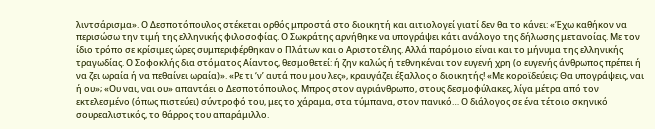λιντσάρισμα». Ο Δεσποτόπουλος στέκεται ορθός μπροστά στο διοικητή και αιτιολογεί γιατί δεν θα το κάνει: «Έχω καθήκον να περισώσω την τιμή της ελληνικής φιλοσοφίας. Ο Σωκράτης αρνήθηκε να υπογράψει κάτι ανάλογο της δήλωσης μετανοίας. Με τον ίδιο τρόπο σε κρίσιμες ώρες συμπεριφέρθηκαν ο Πλάτων και ο Αριστοτέλης. Αλλά παρόμοιο είναι και το μήνυμα της ελληνικής τραγωδίας. Ο Σοφοκλής δια στόματος Αίαντος, θεσμοθετεί: ή ζην καλώς ή τεθνηκέναι τον ευγενή χρη (ο ευγενής άνθρωπος πρέπει ή να ζει ωραία ή να πεθαίνει ωραία)». «Ρε τι ‘ν’ αυτά που μου λες», κραυγάζει έξαλλος ο διοικητής! «Με κοροϊδεύεις; Θα υπογράψεις, ναι ή ου»; «Ου ναι, ναι ου» απαντάει ο Δεσποτόπουλος. Μπρος στον αγριάνθρωπο, στους δεσμοφύλακες, λίγα μέτρα από τον εκτελεσμένο (όπως πιστεύει) σύντροφό του, μες το χάραμα, στα τύμπανα, στον πανικό… Ο διάλογος σε ένα τέτοιο σκηνικό σουρεαλιστικός, το θάρρος του απαράμιλλο.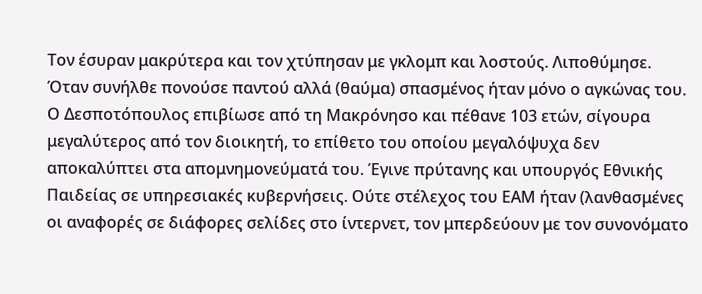Τον έσυραν μακρύτερα και τον χτύπησαν με γκλομπ και λοστούς. Λιποθύμησε. Όταν συνήλθε πονούσε παντού αλλά (θαύμα) σπασμένος ήταν μόνο ο αγκώνας του. Ο Δεσποτόπουλος επιβίωσε από τη Μακρόνησο και πέθανε 103 ετών, σίγουρα μεγαλύτερος από τον διοικητή, το επίθετο του οποίου μεγαλόψυχα δεν αποκαλύπτει στα απομνημονεύματά του. Έγινε πρύτανης και υπουργός Εθνικής Παιδείας σε υπηρεσιακές κυβερνήσεις. Ούτε στέλεχος του ΕΑΜ ήταν (λανθασμένες οι αναφορές σε διάφορες σελίδες στο ίντερνετ, τον μπερδεύουν με τον συνονόματο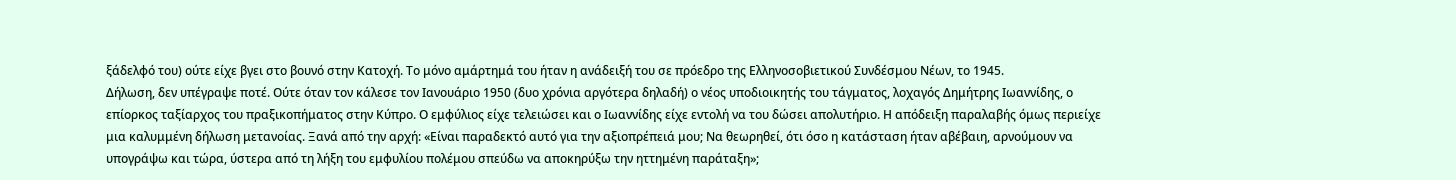ξάδελφό του) ούτε είχε βγει στο βουνό στην Κατοχή. Το μόνο αμάρτημά του ήταν η ανάδειξή του σε πρόεδρο της Ελληνοσοβιετικού Συνδέσμου Νέων, το 1945.
Δήλωση, δεν υπέγραψε ποτέ. Ούτε όταν τον κάλεσε τον Ιανουάριο 1950 (δυο χρόνια αργότερα δηλαδή) ο νέος υποδιοικητής του τάγματος, λοχαγός Δημήτρης Ιωαννίδης, ο επίορκος ταξίαρχος του πραξικοπήματος στην Κύπρο. Ο εμφύλιος είχε τελειώσει και ο Ιωαννίδης είχε εντολή να του δώσει απολυτήριο. Η απόδειξη παραλαβής όμως περιείχε μια καλυμμένη δήλωση μετανοίας. Ξανά από την αρχή: «Είναι παραδεκτό αυτό για την αξιοπρέπειά μου; Να θεωρηθεί, ότι όσο η κατάσταση ήταν αβέβαιη, αρνούμουν να υπογράψω και τώρα, ύστερα από τη λήξη του εμφυλίου πολέμου σπεύδω να αποκηρύξω την ηττημένη παράταξη»;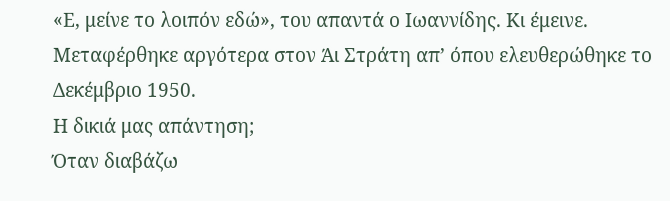«Ε, μείνε το λοιπόν εδώ», του απαντά ο Ιωαννίδης. Κι έμεινε. Μεταφέρθηκε αργότερα στον Άι Στράτη απ’ όπου ελευθερώθηκε το Δεκέμβριο 1950.
Η δικιά μας απάντηση;
Όταν διαβάζω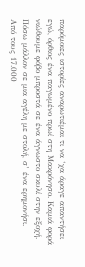παρόμοιες ιστορίες αναρωτιέμαι τι να ‘χα άραγε απαντήσει εγώ, όρθιος ένα παγωμένο πρωί στη Μακρόνησο. Καμιά φορά νιώθουμε φόβο μπροστά σε ένα άγνωστο σκυλί στην εξοχή. Πόσω μάλλον σε μια αγέλη με στολή, σ’ ένα ερημονήσι.
Από τους 17.000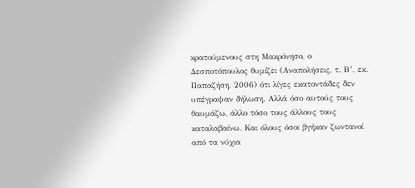κρατούμενους στη Μακρόνησο, ο Δεσποτόπουλος θυμίζει (Αναπολήσεις, τ. Β’, εκ. Παπαζήση, 2006) ότι λίγες εκατοντάδες δεν υπέγραψαν δήλωση. Αλλά όσο αυτούς τους θαυμάζω, άλλο τόσο τους άλλους τους καταλαβαίνω. Και όλους όσοι βγήκαν ζωντανοί από τα νύχια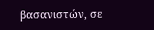βασανιστών, σε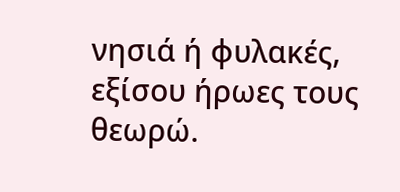νησιά ή φυλακές, εξίσου ήρωες τους θεωρώ.